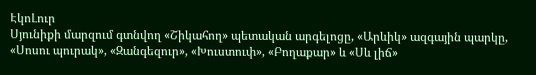ԷկոԼուր
Սյունիքի մարզում գտնվող «Շիկահող» պետական արգելոցը, «Արևիկ» ազգային պարկը, «Սոսու պուրակ», «Զանգեզուր», «Խուստուփ», «Բողաքար» և «Սև լիճ»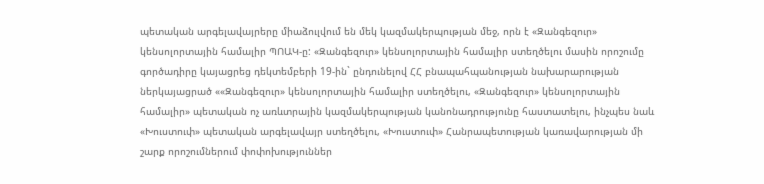պետական արգելավայրերը միաձուլվում են մեկ կազմակերպության մեջ, որն է «Զանգեզուր» կենսոլորտային համալիր ՊՈԱԿ-ը: «Զանգեզուր» կենսոլորտային համալիր ստեղծելու մասին որոշումը գործադիրը կայացրեց դեկտեմբերի 19-ին` ընդունելով ՀՀ բնապահպանության նախարարության ներկայացրած ««Զանգեզուր» կենսոլորտային համալիր ստեղծելու, «Զանգեզուր» կենսոլորտային համալիր» պետական ոչ առևտրային կազմակերպության կանոնադրությունը հաստատելու, ինչպես նաև «Խուստուփ» պետական արգելավայր ստեղծելու, «Խուստուփ» Հանրապետության կառավարության մի շարք որոշումներում փոփոխություններ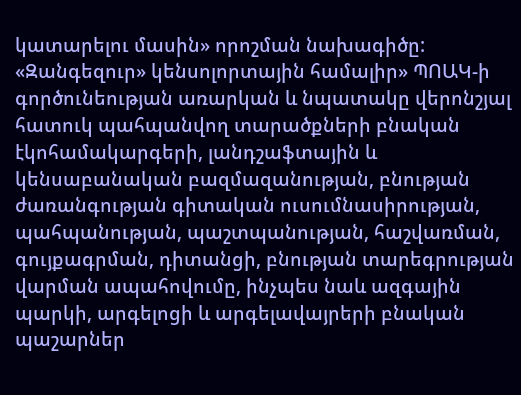կատարելու մասին» որոշման նախագիծը: «Զանգեզուր» կենսոլորտային համալիր» ՊՈԱԿ-ի գործունեության առարկան և նպատակը վերոնշյալ հատուկ պահպանվող տարածքների բնական էկոհամակարգերի, լանդշաֆտային և կենսաբանական բազմազանության, բնության ժառանգության գիտական ուսումնասիրության, պահպանության, պաշտպանության, հաշվառման, գույքագրման, դիտանցի, բնության տարեգրության վարման ապահովումը, ինչպես նաև ազգային պարկի, արգելոցի և արգելավայրերի բնական պաշարներ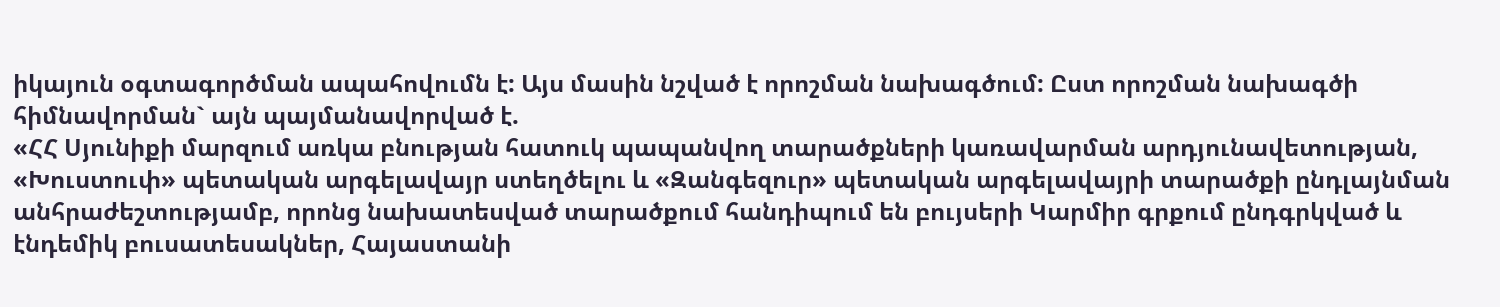իկայուն օգտագործման ապահովումն է: Այս մասին նշված է որոշման նախագծում: Ըստ որոշման նախագծի հիմնավորման` այն պայմանավորված է.
«ՀՀ Սյունիքի մարզում առկա բնության հատուկ պապանվող տարածքների կառավարման արդյունավետության, «Խուստուփ» պետական արգելավայր ստեղծելու և «Զանգեզուր» պետական արգելավայրի տարածքի ընդլայնման անհրաժեշտությամբ, որոնց նախատեսված տարածքում հանդիպում են բույսերի Կարմիր գրքում ընդգրկված և էնդեմիկ բուսատեսակներ, Հայաստանի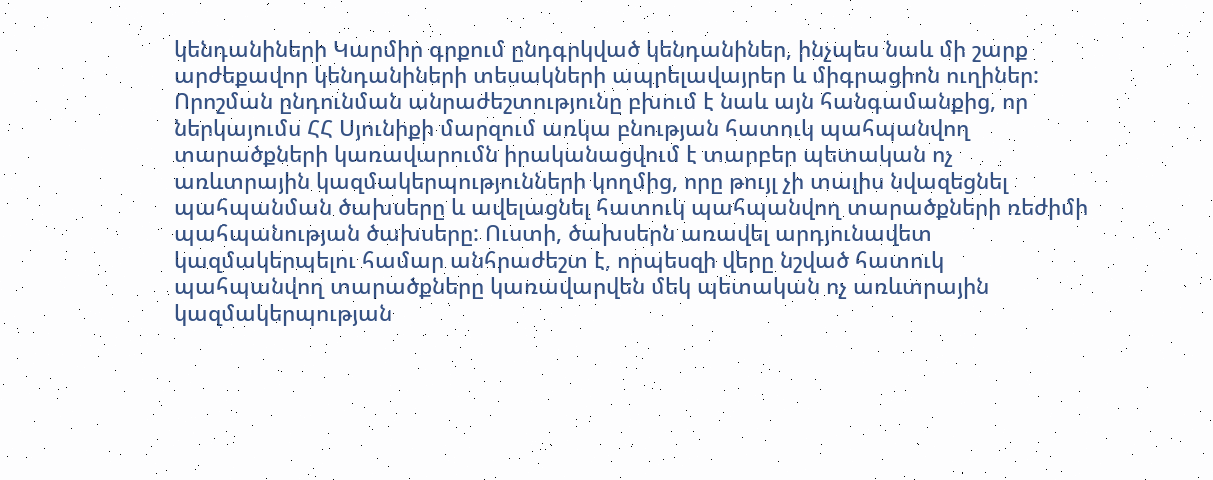կենդանիների Կարմիր գրքում ընդգրկված կենդանիներ, ինչպես նաև մի շարք արժեքավոր կենդանիների տեսակների ապրելավայրեր և միգրացիոն ուղիներ:
Որոշման ընդունման անրաժեշտությունը բխում է նաև այն հանգամանքից, որ ներկայումս ՀՀ Սյունիքի մարզում առկա բնության հատուկ պահպանվող տարածքների կառավարումն իրականացվում է տարբեր պետական ոչ առևտրային կազմակերպությունների կողմից, որը թույլ չի տալիս նվազեցնել պահպանման ծախսերը և ավելացնել հատուկ պահպանվող տարածքների ռեժիմի պահպանության ծախսերը: Ուստի, ծախսերն առավել արդյունավետ կազմակերպելու համար անհրաժեշտ է, որպեսզի վերը նշված հատուկ պահպանվող տարածքները կառավարվեն մեկ պետական ոչ առևտրային կազմակերպության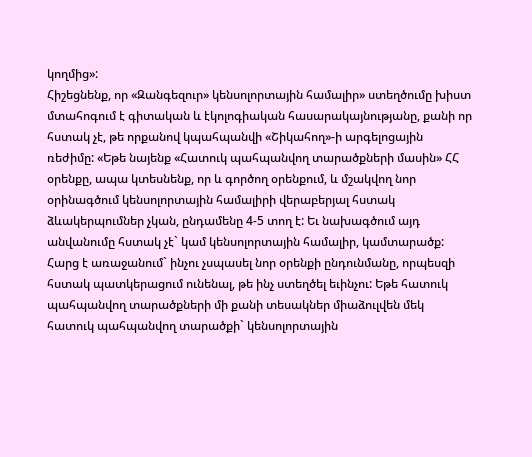կողմից»:
Հիշեցնենք, որ «Զանգեզուր» կենսոլորտային համալիր» ստեղծումը խիստ մտահոգում է գիտական և էկոլոգիական հասարակայնությանը, քանի որ հստակ չէ, թե որքանով կպահպանվի «Շիկահող»-ի արգելոցային ռեժիմը: «Եթե նայենք «Հատուկ պահպանվող տարածքների մասին» ՀՀ օրենքը, ապա կտեսնենք, որ և գործող օրենքում, և մշակվող նոր օրինագծում կենսոլորտային համալիրի վերաբերյալ հստակ ձևակերպումներ չկան, ընդամենը 4-5 տող է: Եւ նախագծում այդ անվանումը հստակ չէ` կամ կենսոլորտային համալիր, կամտարածք: Հարց է առաջանում` ինչու չսպասել նոր օրենքի ընդունմանը, որպեսզի հստակ պատկերացում ունենալ, թե ինչ ստեղծել եւինչու: Եթե հատուկ պահպանվող տարածքների մի քանի տեսակներ միաձուլվեն մեկ հատուկ պահպանվող տարածքի` կենսոլորտային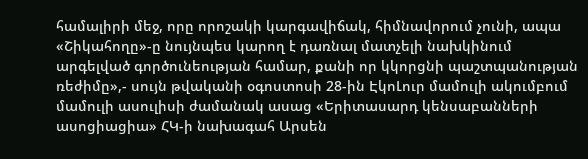համալիրի մեջ, որը որոշակի կարգավիճակ, հիմնավորում չունի, ապա «Շիկահողը»-ը նույնպես կարող է դառնալ մատչելի նախկինում արգելված գործունեության համար, քանի որ կկորցնի պաշտպանության ռեժիմը»,- սույն թվականի օգոստոսի 28-ին ԷկոԼուր մամուլի ակումբում մամուլի ասուլիսի ժամանակ ասաց «Երիտասարդ կենսաբանների ասոցիացիա» ՀԿ-ի նախագահ Արսեն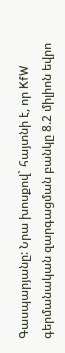Գասպարյանը: Նրա խոսքով` հայտնի է, որ KfW գերմանական զարգացման բանկը 8.2 միլիոն եվրո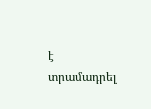է տրամադրել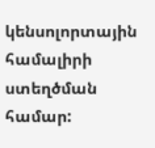կենսոլորտային համալիրի ստեղծման համար: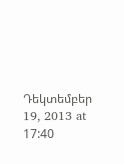Դեկտեմբեր 19, 2013 at 17:40